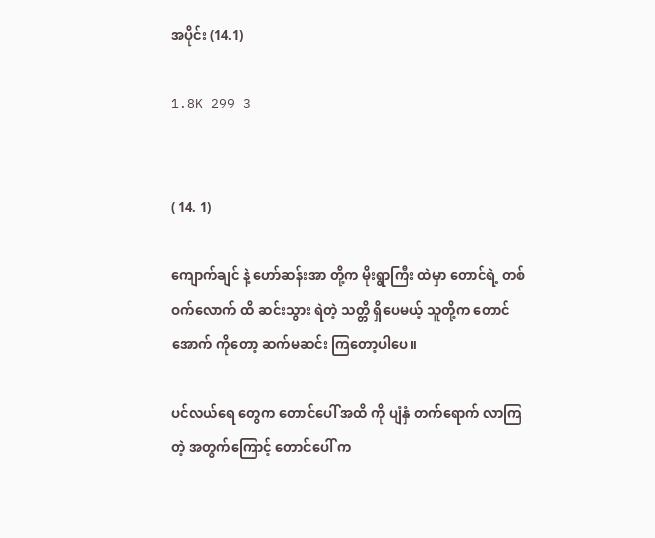အပိုင်း (14.1)

1.8K 299 3


( 14. 1)

ကျောက်ချင် နဲ့ ဟော်ဆန်းအာ တို့က မိုးရွာကြီး ထဲမှာ တောင်ရဲ့ တစ်ဝက်လောက် ထိ ဆင်းသွား ရဲတဲ့ သတ္တိ ရှိပေမယ့် သူတို့က တောင်အောက် ကိုတော့ ဆက်မဆင်း ကြတော့ပါပေ။

ပင်လယ်ရေ တွေက တောင်ပေါ် အထိ ကို ပျံနှံ တက်ရောက် လာကြတဲ့ အတွက်ကြောင့် တောင်ပေါ် က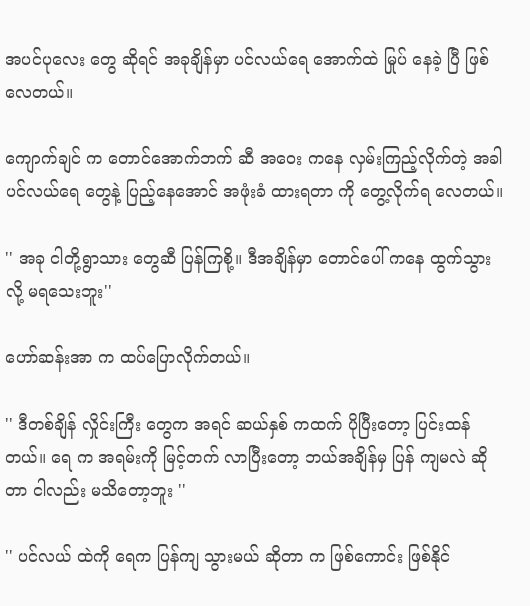အပင်ပုလေး တွေ ဆိုရင် အခုချိန်မှာ ပင်လယ်ရေ အောက်ထဲ မြုပ် နေခဲ့ ပြီ ဖြစ်လေတယ်။

ကျောက်ချင် က တောင်အောက်ဘက် ဆီ အဝေး ကနေ လှမ်းကြည့်လိုက်တဲ့ အခါ ပင်လယ်ရေ တွေနဲ့ ပြည့်နေအောင် အဖုံးခံ ထားရတာ ကို တွေ့လိုက်ရ လေတယ်။

'' အခု ငါတို့ရွာသား တွေဆီ ပြန်ကြစို့။ ဒီအချိန်မှာ တောင်ပေါ် ကနေ ထွက်သွားလို့ မရသေးဘူး''

ဟော်ဆန်းအာ က ထပ်ပြောလိုက်တယ်။

'' ဒီတစ်ချိန် လှိုင်းကြီး တွေက အရင် ဆယ်နှစ် ကထက် ပိုပြီးတော့ ပြင်းထန်တယ်။ ရေ က အရမ်းကို မြင့်တက် လာပြီးတော့ ဘယ်အချိန်မှ ပြန် ကျမလဲ ဆိုတာ ငါလည်း မသိတော့ဘူး ''

'' ပင်လယ် ထဲကို ရေက ပြန်ကျ သွားမယ် ဆိုတာ က ဖြစ်ကောင်း ဖြစ်နိုင်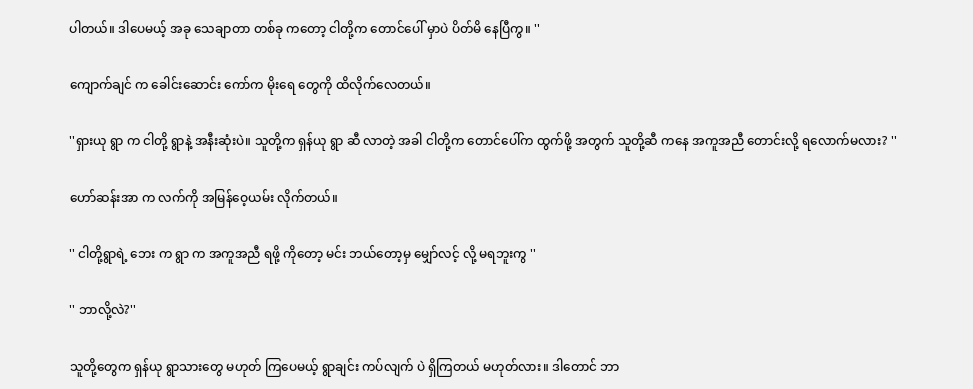ပါတယ်။ ဒါပေမယ့် အခု သေချာတာ တစ်ခု ကတော့ ငါတို့က တောင်ပေါ် မှာပဲ ပိတ်မိ နေပြီကွ။ ''

ကျောက်ချင် က ခေါင်းဆောင်း ကော်က မိုးရေ တွေကို ထိလိုက်လေတယ်။

''ရှားယု ရွာ က ငါတို့ ရွာနဲ့ အနီးဆုံးပဲ။ သူတို့က ရှန်ယု ရွာ ဆီ လာတဲ့ အခါ ငါတို့က တောင်ပေါ်က ထွက်ဖို့ အတွက် သူတို့ဆီ ကနေ အကူအညီ တောင်းလို့ ရလောက်မလား? ''

ဟော်ဆန်းအာ က လက်ကို အမြန်ဝေ့ယမ်း လိုက်တယ်။

'' ငါတို့ရွာရဲ့ ဘေး က ရွာ က အကူအညီ ရဖို့ ကိုတော့ မင်း ဘယ်တော့မှ မျှော်လင့် လို့ မရဘူးကွ ''

'' ဘာလို့လဲ?''

သူတို့တွေက ရှန်ယု ရွာသားတွေ မဟုတ် ကြပေမယ့် ရွာချင်း ကပ်လျက် ပဲ ရှိကြတယ် မဟုတ်လား။ ဒါတောင် ဘာ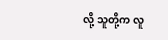လို့ သူတို့က လူ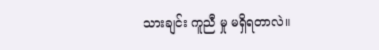သားချင်း ကူညီ မှု မရှိရတာလဲ။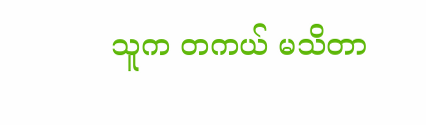သူက တကယ် မသိတာ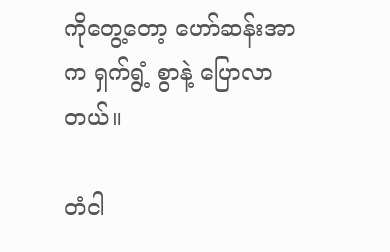ကိုတွေ့တော့ ဟော်ဆန်းအာ က ရှက်ရွံ့ စွာနဲ့ ပြောလာတယ်။

တံငါ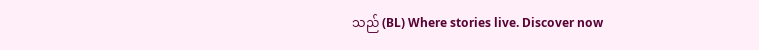သည် (BL) Where stories live. Discover now